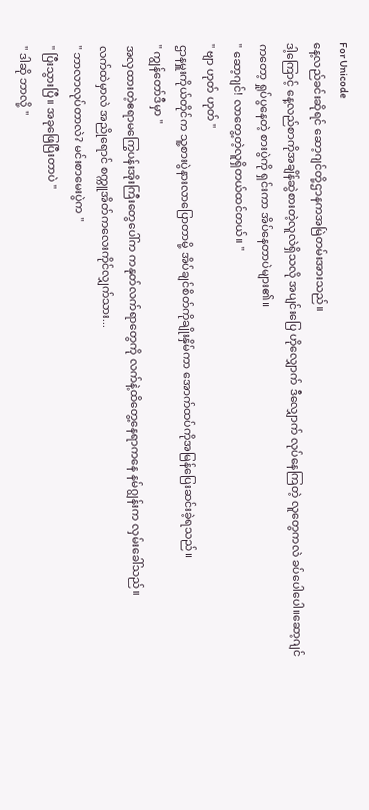For Unicode
နေ့လည်ခင်းဆိုရင် ဆော့ဂျင်တို့ဌာနကအမြဲတမ်းအားသည်။
ဒါ့ကြောင့် နေ့လည်စာကိုအချိန်ဆွဲစားတဲ့လူလဲရှိသလို အပျင်းပြေ ဟိုလျှောက် ဒီလျှောက် လုပ်နေကြတဲ့ လူတွေကလဲ ခပ်ပေါပေါ။ဆော့ဂျင်ကတော့ ရှုပ်ပွနေတဲ့ စားပွဲကို ရှင်းကာ အိပ်နေတာပဲများ၏။
" ဆော့ဂျင်! လာတွေ့တဲ့လူရှိတယ်ထင်တယ်။ "
" ဗျာ ဟုတ် ဟုတ် "
ဌာနမှူးကိုယ်တိုင်က သူ့စားပွဲနားလာပြောတာမို့ အိပ်ချင်စိတ်ကိုချိုးနှိမ်ကာ အောက်ထပ်ကိုအမြန်ပြေးဆင်းခဲ့ရသည်။
" ကျွန်တော်ဒီမှာ "
အလှထားတဲ့ဧရာမကြွေပန်းအိုးကြီးတွေပေါ်က ကနုတ်လက်ရာတွေကို လက်နဲ့ထိတွေ့နေရာကနေ နမ်ဂျွန်းက လှမ်းခေါ်သည်။
လက်ထဲမှာလဲ အညိုရောင် စက္ကူအိတ်ကလေးကိုင်လျှက်သား...
" ဘာလာလုပ်တာလဲ? မင်းစာမေးပွဲက "
" ပြီးသွားပြီ။ အခုဖြေပြီးတာပဲ "
" ဒါဆို ဘာလို့ "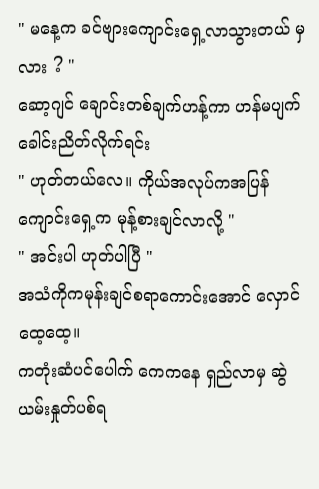" မနေ့က ခင်ဗျားကျောင်းရှေ့လာသွားတယ် မှလား ? "
ဆော့ဂျင် ချောင်းတစ်ချက်ဟန့်ကာ ဟန်မပျက်ခေါင်းညိတ်လိုက်ရင်း
" ဟုတ်တယ်လေ။ ကိုယ်အလုပ်ကအပြန် ကျောင်းရှေ့က မုန့်စားချင်လာလို့ "
" အင်းပါ ဟုတ်ပါပြီ "
အသံကိုကမုန်းချင်စရာကောင်းအောင် လှောင်ထေ့ထေ့။
ကတုံးဆံပင်ပေါက် ကေကနေ ရှည်လာမှ ဆွဲယမ်းနှုတ်ပစ်ရ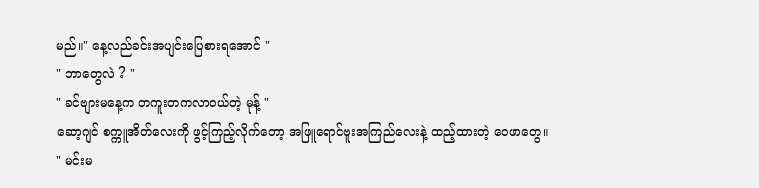မည်။" နေ့လည်ခင်းအပျင်းပြေစားရအောင် "
" ဘာတွေလဲ ? "
" ခင်ဗျားမနေ့က တကူးတကလာ၀ယ်တဲ့ မုန့် "
ဆော့ဂျင် စက္ကူအိတ်လေးကို ဖွင့်ကြည့်လိုက်တော့ အဖြူရောင်ဗူးအကြည်လေးနဲ့ ထည့်ထားတဲ့ ဝေဖာတွေ။
" မင်းမ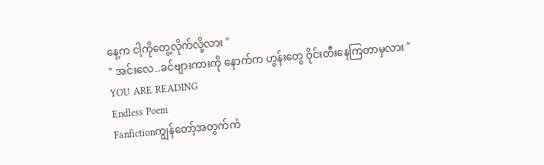နေ့က ငါ့ကိုတွေ့လိုက်လို့လား "
" အင်းလေ..ခင်ဗျားကားကို နောက်က ဟွန်းတွေ ဝိုင်းတီးနေကြတာမှလား "
YOU ARE READING
Endless Poem
Fanfictionကျွန်တော့်အတွက်ကံ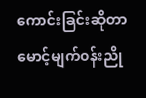ကောင်းခြင်းဆိုတာ မောင့်မျက်၀န်းညို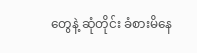တွေနဲ့ ဆုံတိုင်း ခံစားမိနေ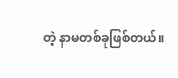တဲ့ နာမတစ်ခုဖြစ်တယ်။